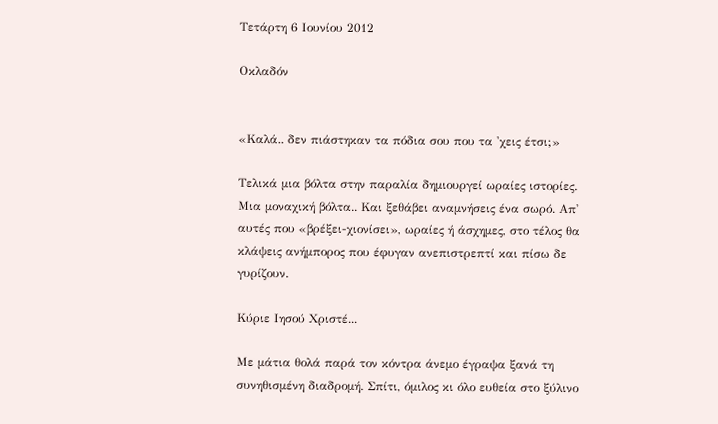Τετάρτη 6 Ιουνίου 2012

Οκλαδόν


«Καλά.. δεν πιάστηκαν τα πόδια σου που τα 'χεις έτσι;»

Τελικά μια βόλτα στην παραλία δημιουργεί ωραίες ιστορίες. Μια μοναχική βόλτα.. Και ξεθάβει αναμνήσεις ένα σωρό. Απ' αυτές που «βρέξει-χιονίσει», ωραίες ή άσχημες, στο τέλος θα κλάψεις ανήμπορος που έφυγαν ανεπιστρεπτί και πίσω δε γυρίζουν.

Κύριε Ιησού Χριστέ...

Με μάτια θολά παρά τον κόντρα άνεμο έγραψα ξανά τη συνηθισμένη διαδρομή. Σπίτι, όμιλος κι όλο ευθεία στο ξύλινο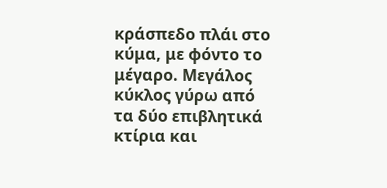κράσπεδο πλάι στο κύμα, με φόντο το μέγαρο. Μεγάλος κύκλος γύρω από τα δύο επιβλητικά κτίρια και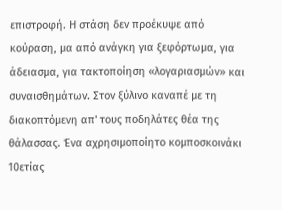επιστροφή. Η στάση δεν προέκυψε από κούραση, μα από ανάγκη για ξεφόρτωμα, για άδειασμα, για τακτοποίηση «λογαριασμών» και συναισθημάτων. Στον ξύλινο καναπέ με τη διακοπτόμενη απ' τους ποδηλάτες θέα της θάλασσας. Ένα αχρησιμοποίητο κομποσκοινάκι 10ετίας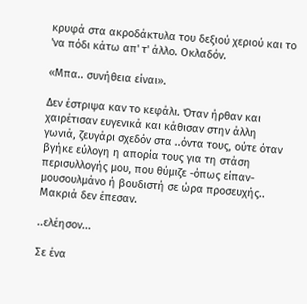κρυφά στα ακροδάκτυλα του δεξιού χεριού και το 'να πόδι κάτω απ' τ' άλλο. Οκλαδόν.

«Μπα.. συνήθεια είναι».

Δεν έστριψα καν το κεφάλι. Όταν ήρθαν και χαιρέτισαν ευγενικά και κάθισαν στην άλλη γωνιά, ζευγάρι σχεδόν στα ..όντα τους, ούτε όταν βγήκε εύλογη η απορία τους για τη στάση περισυλλογής μου, που θύμιζε -όπως είπαν- μουσουλμάνο ή βουδιστή σε ώρα προσευχής.. Μακριά δεν έπεσαν.

..ελέησον...

Σε ένα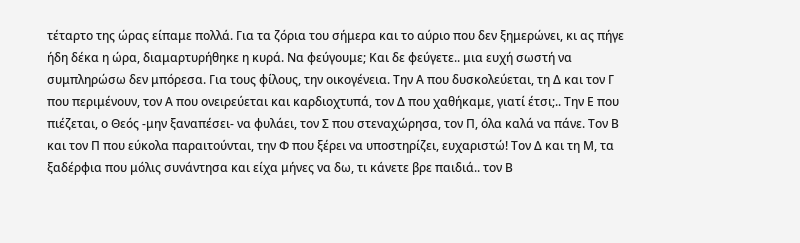τέταρτο της ώρας είπαμε πολλά. Για τα ζόρια του σήμερα και το αύριο που δεν ξημερώνει, κι ας πήγε ήδη δέκα η ώρα, διαμαρτυρήθηκε η κυρά. Να φεύγουμε; Και δε φεύγετε.. μια ευχή σωστή να συμπληρώσω δεν μπόρεσα. Για τους φίλους, την οικογένεια. Την Α που δυσκολεύεται, τη Δ και τον Γ που περιμένουν, τον Α που ονειρεύεται και καρδιοχτυπά, τον Δ που χαθήκαμε, γιατί έτσι;.. Την Ε που πιέζεται, ο Θεός -μην ξαναπέσει- να φυλάει, τον Σ που στεναχώρησα, τον Π, όλα καλά να πάνε. Τον Β και τον Π που εύκολα παραιτούνται, την Φ που ξέρει να υποστηρίζει, ευχαριστώ! Τον Δ και τη Μ, τα ξαδέρφια που μόλις συνάντησα και είχα μήνες να δω, τι κάνετε βρε παιδιά.. τον Β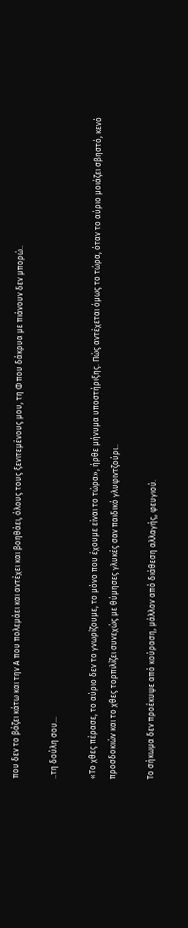που δεν το βάζει κάτω και την Α που πολεμάει και αντέχει και βοηθάει, όλους τους ξενιτεμένους μου, τη Φ που δάκρυα με πιάνουν δεν μπορώ..

..τη δούλη σου...

«Το χθες πέρασε, το αύριο δεν το γνωρίζουμε, το μόνο που έχουμε είναι το τώρα», ήρθε μήνυμα υποστήριξης. Πώς αντέχεται όμως το τώρα, όταν το αύριο μοιάζει σβηστό, κενό προσδοκιών και το χθες τορπιλίζει συνεχώς με θύμησες γλυκές σαν παιδικό γλυφιντζούρι..

Το σήκωμα δεν προέκυψε από κούραση, μάλλον από διάθεση αλλαγής, φευγιού.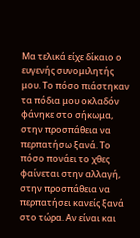Μα τελικά είχε δίκαιο ο ευγενής συνομιλητής μου. Το πόσο πιάστηκαν τα πόδια μου οκλαδόν φάνηκε στο σήκωμα, στην προσπάθεια να περπατήσω ξανά. Το πόσο πονάει το χθες φαίνεται στην αλλαγή, στην προσπάθεια να περπατήσει κανείς ξανά στο τώρα. Αν είναι και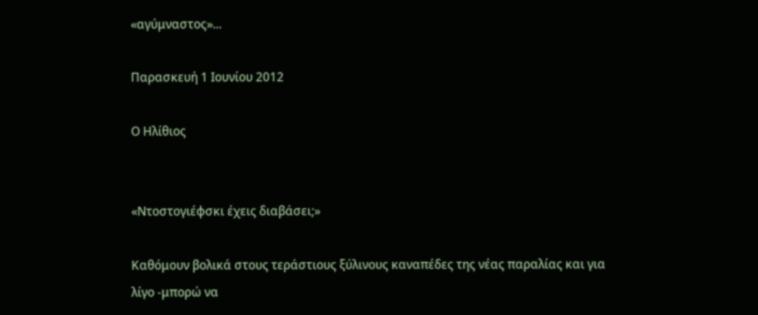«αγύμναστος»...

Παρασκευή 1 Ιουνίου 2012

Ο Ηλίθιος


«Ντοστογιέφσκι έχεις διαβάσει;»

Καθόμουν βολικά στους τεράστιους ξύλινους καναπέδες της νέας παραλίας και για λίγο -μπορώ να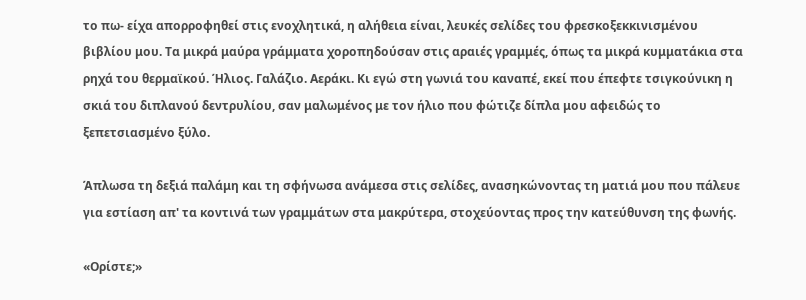το πω- είχα απορροφηθεί στις ενοχλητικά, η αλήθεια είναι, λευκές σελίδες του φρεσκοξεκκινισμένου βιβλίου μου. Τα μικρά μαύρα γράμματα χοροπηδούσαν στις αραιές γραμμές, όπως τα μικρά κυμματάκια στα ρηχά του θερμαϊκού. Ήλιος. Γαλάζιο. Αεράκι. Κι εγώ στη γωνιά του καναπέ, εκεί που έπεφτε τσιγκούνικη η σκιά του διπλανού δεντρυλίου, σαν μαλωμένος με τον ήλιο που φώτιζε δίπλα μου αφειδώς το ξεπετσιασμένο ξύλο.

Άπλωσα τη δεξιά παλάμη και τη σφήνωσα ανάμεσα στις σελίδες, ανασηκώνοντας τη ματιά μου που πάλευε για εστίαση απ' τα κοντινά των γραμμάτων στα μακρύτερα, στοχεύοντας προς την κατεύθυνση της φωνής.

«Ορίστε;»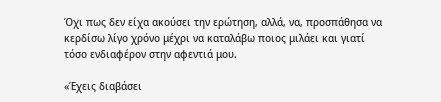Όχι πως δεν είχα ακούσει την ερώτηση, αλλά, να, προσπάθησα να κερδίσω λίγο χρόνο μέχρι να καταλάβω ποιος μιλάει και γιατί τόσο ενδιαφέρον στην αφεντιά μου.

«Έχεις διαβάσει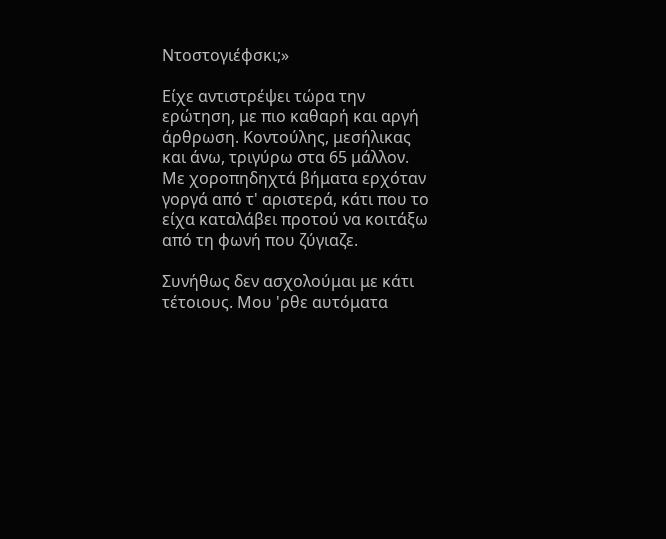Ντοστογιέφσκι;»

Είχε αντιστρέψει τώρα την ερώτηση, με πιο καθαρή και αργή άρθρωση. Κοντούλης, μεσήλικας και άνω, τριγύρω στα 65 μάλλον. Με χοροπηδηχτά βήματα ερχόταν γοργά από τ' αριστερά, κάτι που το είχα καταλάβει προτού να κοιτάξω από τη φωνή που ζύγιαζε.

Συνήθως δεν ασχολούμαι με κάτι τέτοιους. Μου 'ρθε αυτόματα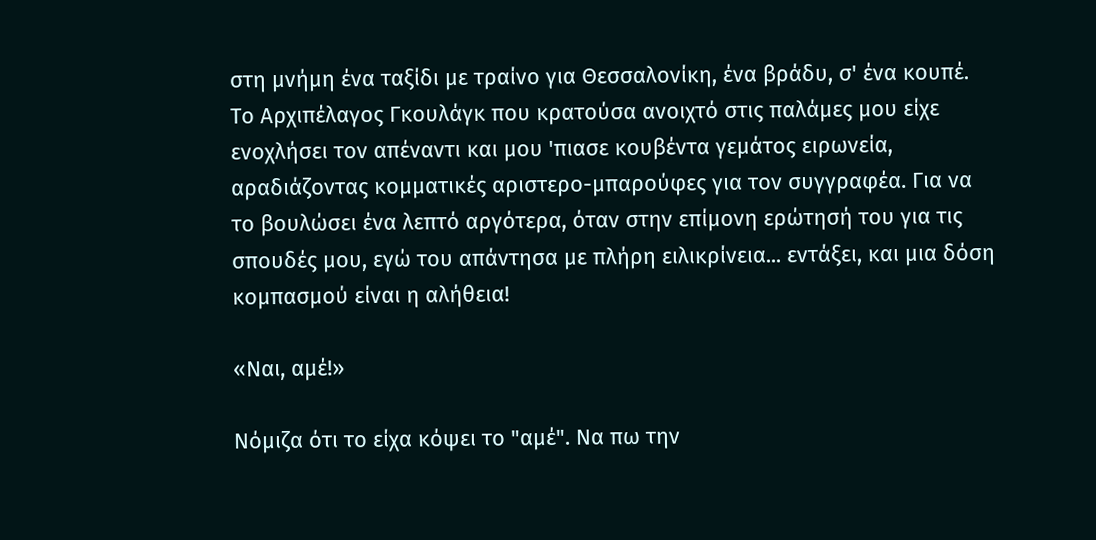στη μνήμη ένα ταξίδι με τραίνο για Θεσσαλονίκη, ένα βράδυ, σ' ένα κουπέ. Το Αρχιπέλαγος Γκουλάγκ που κρατούσα ανοιχτό στις παλάμες μου είχε ενοχλήσει τον απέναντι και μου 'πιασε κουβέντα γεμάτος ειρωνεία, αραδιάζοντας κομματικές αριστερο-μπαρούφες για τον συγγραφέα. Για να το βουλώσει ένα λεπτό αργότερα, όταν στην επίμονη ερώτησή του για τις σπουδές μου, εγώ του απάντησα με πλήρη ειλικρίνεια... εντάξει, και μια δόση κομπασμού είναι η αλήθεια!

«Ναι, αμέ!»

Νόμιζα ότι το είχα κόψει το "αμέ". Να πω την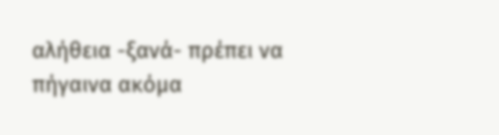αλήθεια -ξανά- πρέπει να πήγαινα ακόμα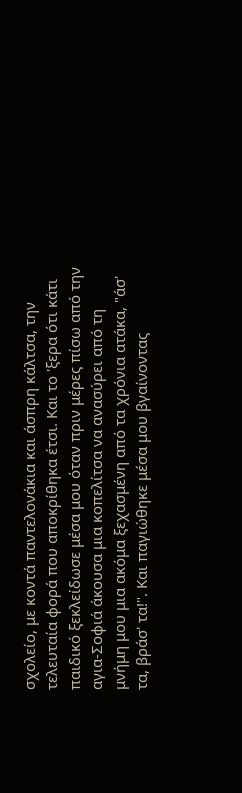σχολείο, με κοντά παντελονάκια και άσπρη κάλτσα, την τελευταία φορά που αποκρίθηκα έτσι. Και το 'ξερα ότι κάτι παιδικό ξεκλείδωσε μέσα μου όταν πριν μέρες πίσω από την αγια-Σοφιά άκουσα μια κοπελίτσα να ανασύρει από τη μνήμη μου μια ακόμα ξεχασμένη από τα χρόνια ατάκα, "άσ' τα, βράσ' τα!". Και παγιώθηκε μέσα μου βγαίνοντας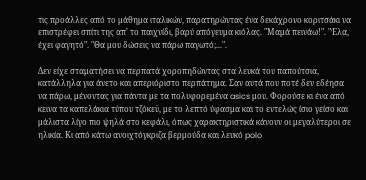τις προάλλες από το μάθημα ιταλικών, παρατηρώντας ένα δεκάχρονο κοριτσάκι να επιστρέφει σπίτι της απ' το παιχνίδι, βαρύ απόγευμα κιόλας. "Μαμά πεινάω!". "Έλα, έχει φαγητό". "Θα μου δώσεις να πάρω παγωτό;...".

Δεν είχε σταματήσει να περπατά χοροπηδώντας στα λευκά του παπούτσια, κατάλληλα για άνετο και απεριόριστο περπάτημα. Σαν αυτά που ποτέ δεν εδέησα να πάρω, μένοντας για πάντα με τα πολυφορεμένα asics μου. Φορούσε κι ένα από κεινα τα καπελάκια τύπου τζόκεϋ, με το λεπτό ύφασμα και το εντελώς ίσιο γείσο και μάλιστα λίγο πιο ψηλά στο κεφάλι, όπως χαρακτηριστικά κάνουν οι μεγαλύτεροι σε ηλικία. Κι από κάτω ανοιχτόγκριζα βερμούδα και λευκό polo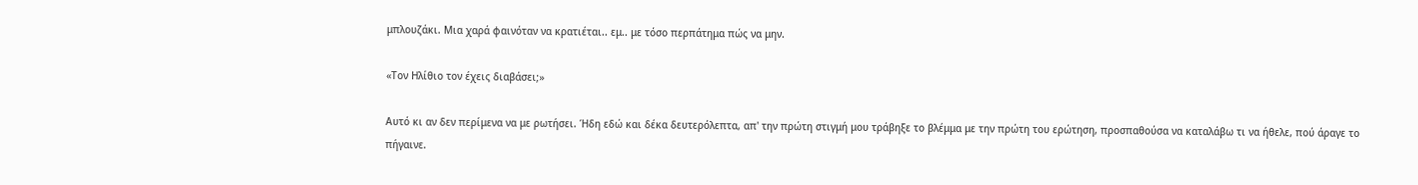μπλουζάκι. Μια χαρά φαινόταν να κρατιέται.. εμ.. με τόσο περπάτημα πώς να μην.

«Τον Ηλίθιο τον έχεις διαβάσει;»

Αυτό κι αν δεν περίμενα να με ρωτήσει. Ήδη εδώ και δέκα δευτερόλεπτα, απ' την πρώτη στιγμή μου τράβηξε το βλέμμα με την πρώτη του ερώτηση, προσπαθούσα να καταλάβω τι να ήθελε, πού άραγε το πήγαινε.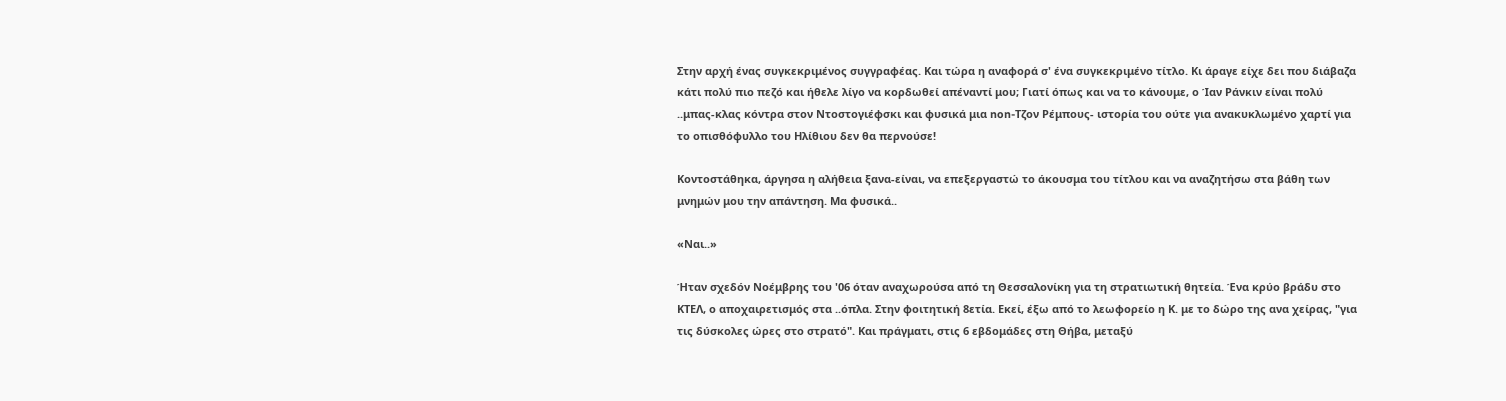Στην αρχή ένας συγκεκριμένος συγγραφέας. Και τώρα η αναφορά σ' ένα συγκεκριμένο τίτλο. Κι άραγε είχε δει που διάβαζα κάτι πολύ πιο πεζό και ήθελε λίγο να κορδωθεί απέναντί μου; Γιατί όπως και να το κάνουμε, ο Ίαν Ράνκιν είναι πολύ ..μπας-κλας κόντρα στον Ντοστογιέφσκι και φυσικά μια non-Τζον Ρέμπους- ιστορία του ούτε για ανακυκλωμένο χαρτί για το οπισθόφυλλο του Ηλίθιου δεν θα περνούσε!

Κοντοστάθηκα, άργησα η αλήθεια ξανα-είναι, να επεξεργαστώ το άκουσμα του τίτλου και να αναζητήσω στα βάθη των μνημών μου την απάντηση. Μα φυσικά..

«Ναι..»

Ήταν σχεδόν Νοέμβρης του '06 όταν αναχωρούσα από τη Θεσσαλονίκη για τη στρατιωτική θητεία. Ένα κρύο βράδυ στο ΚΤΕΛ, ο αποχαιρετισμός στα ..όπλα. Στην φοιτητική 8ετία. Εκεί, έξω από το λεωφορείο η Κ. με το δώρο της ανα χείρας, "για τις δύσκολες ώρες στο στρατό". Και πράγματι, στις 6 εβδομάδες στη Θήβα, μεταξύ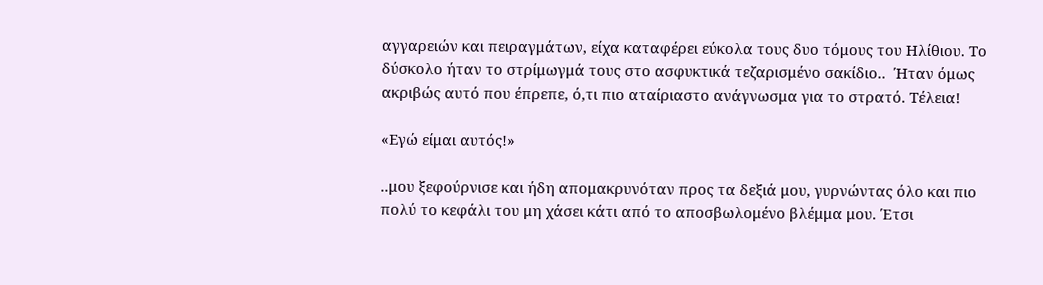αγγαρειών και πειραγμάτων, είχα καταφέρει εύκολα τους δυο τόμους του Ηλίθιου. Το δύσκολο ήταν το στρίμωγμά τους στο ασφυκτικά τεζαρισμένο σακίδιο..  Ήταν όμως ακριβώς αυτό που έπρεπε, ό,τι πιο αταίριαστο ανάγνωσμα για το στρατό. Τέλεια!

«Εγώ είμαι αυτός!»

..μου ξεφούρνισε και ήδη απομακρυνόταν προς τα δεξιά μου, γυρνώντας όλο και πιο πολύ το κεφάλι του μη χάσει κάτι από το αποσβωλομένο βλέμμα μου. Έτσι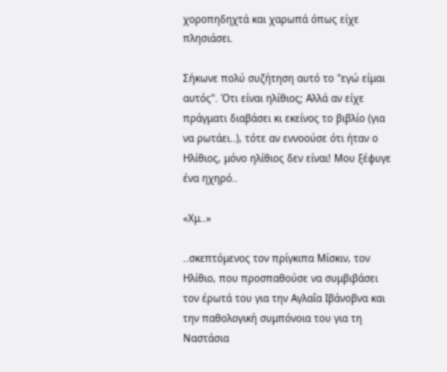χοροπηδηχτά και χαρωπά όπως είχε πλησιάσει.

Σήκωνε πολύ συζήτηση αυτό το "εγώ είμαι αυτός". Ότι είναι ηλίθιος; Αλλά αν είχε πράγματι διαβάσει κι εκείνος το βιβλίο (για να ρωτάει..), τότε αν εννοούσε ότι ήταν ο Ηλίθιος, μόνο ηλίθιος δεν είναι! Μου ξέφυγε ένα ηχηρό..

«Χμ..»

..σκεπτόμενος τον πρίγκιπα Μίσκιν, τον Ηλίθιο, που προσπαθούσε να συμβιβάσει τον έρωτά του για την Αγλαΐα Ιβάνοβνα και την παθολογική συμπόνοια του για τη Ναστάσια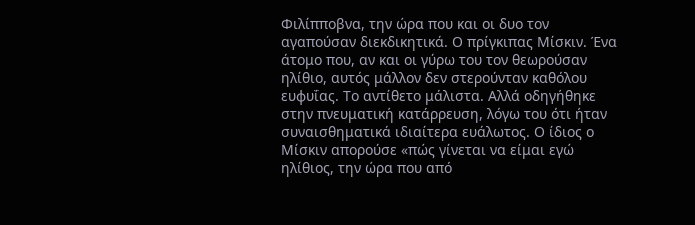Φιλίπποβνα, την ώρα που και οι δυο τον αγαπούσαν διεκδικητικά. Ο πρίγκιπας Μίσκιν. Ένα άτομο που, αν και οι γύρω του τον θεωρούσαν ηλίθιο, αυτός μάλλον δεν στερούνταν καθόλου ευφυΐας. Το αντίθετο μάλιστα. Αλλά οδηγήθηκε στην πνευματική κατάρρευση, λόγω του ότι ήταν συναισθηματικά ιδιαίτερα ευάλωτος. Ο ίδιος ο Μίσκιν απορούσε «πώς γίνεται να είμαι εγώ ηλίθιος, την ώρα που από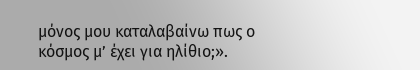μόνος μου καταλαβαίνω πως ο κόσμος μ’ έχει για ηλίθιο;».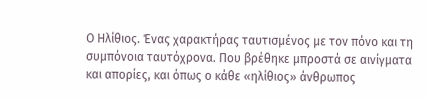Ο Ηλίθιος. Ένας χαρακτήρας ταυτισμένος με τον πόνο και τη συμπόνοια ταυτόχρονα. Που βρέθηκε μπροστά σε αινίγματα και απορίες, και όπως ο κάθε «ηλίθιος» άνθρωπος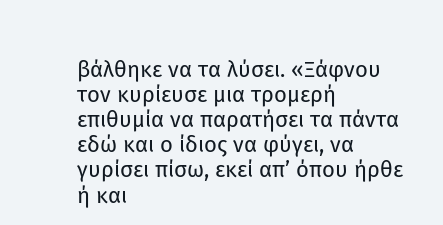βάλθηκε να τα λύσει. «Ξάφνου τον κυρίευσε μια τρομερή επιθυμία να παρατήσει τα πάντα εδώ και ο ίδιος να φύγει, να γυρίσει πίσω, εκεί απ’ όπου ήρθε ή και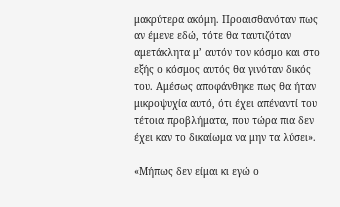μακρύτερα ακόμη. Προαισθανόταν πως αν έμενε εδώ, τότε θα ταυτιζόταν αμετάκλητα μ’ αυτόν τον κόσμο και στο εξής ο κόσμος αυτός θα γινόταν δικός του. Αμέσως αποφάνθηκε πως θα ήταν μικροψυχία αυτό, ότι έχει απέναντί του τέτοια προβλήματα, που τώρα πια δεν έχει καν το δικαίωμα να μην τα λύσει».

«Μήπως δεν είμαι κι εγώ ο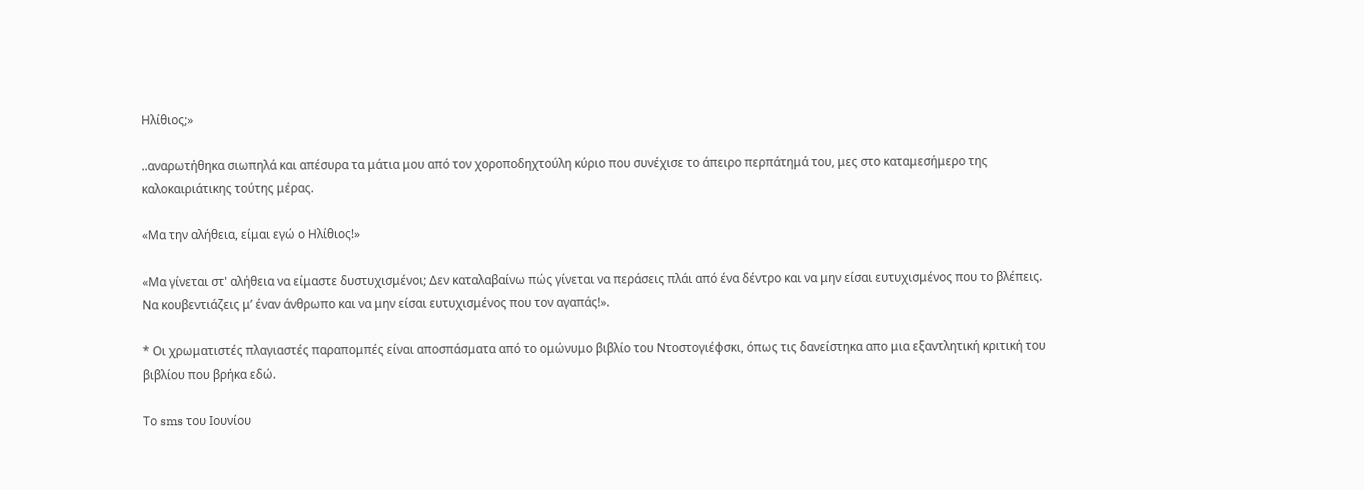Ηλίθιος;»

..αναρωτήθηκα σιωπηλά και απέσυρα τα μάτια μου από τον χοροποδηχτούλη κύριο που συνέχισε το άπειρο περπάτημά του, μες στο καταμεσήμερο της καλοκαιριάτικης τούτης μέρας.

«Μα την αλήθεια, είμαι εγώ ο Ηλίθιος!»

«Μα γίνεται στ' αλήθεια να είμαστε δυστυχισμένοι; Δεν καταλαβαίνω πώς γίνεται να περάσεις πλάι από ένα δέντρο και να μην είσαι ευτυχισμένος που το βλέπεις. Να κουβεντιάζεις μ’ έναν άνθρωπο και να μην είσαι ευτυχισμένος που τον αγαπάς!».

* Οι χρωματιστές πλαγιαστές παραπομπές είναι αποσπάσματα από το ομώνυμο βιβλίο του Ντοστογιέφσκι, όπως τις δανείστηκα απο μια εξαντλητική κριτική του βιβλίου που βρήκα εδώ.

Το sms του Ιουνίου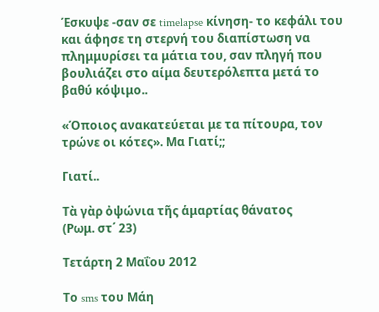Έσκυψε -σαν σε timelapse κίνηση- το κεφάλι του και άφησε τη στερνή του διαπίστωση να πλημμυρίσει τα μάτια του, σαν πληγή που βουλιάζει στο αίμα δευτερόλεπτα μετά το βαθύ κόψιμο..

«Όποιος ανακατεύεται με τα πίτουρα, τον τρώνε οι κότες». Μα Γιατί;;

Γιατί..

Τὰ γὰρ ὀψώνια τῆς ἁμαρτίας θάνατος
(Ρωμ. στ΄ 23)

Τετάρτη 2 Μαΐου 2012

Το sms του Μάη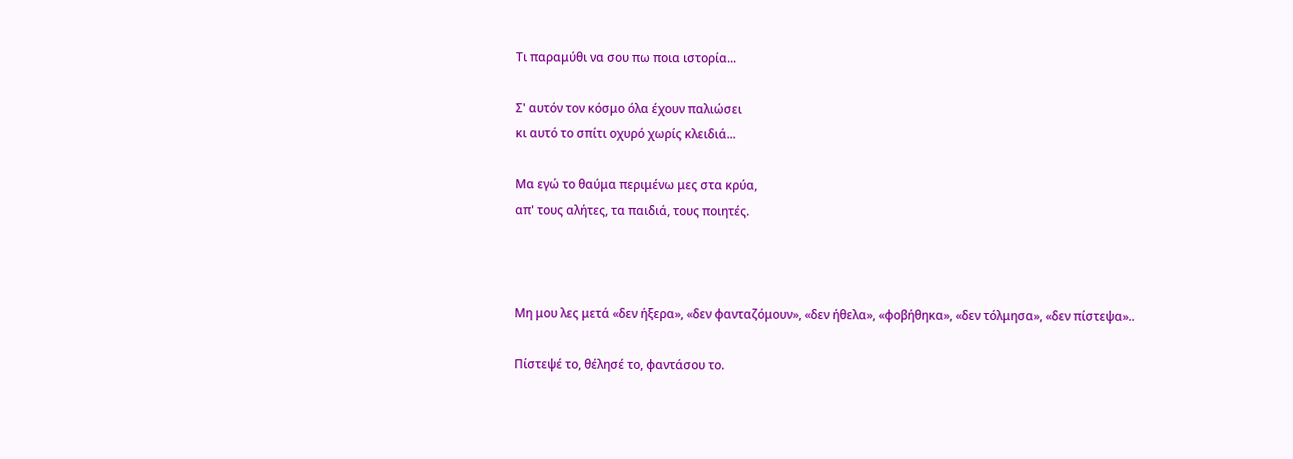Τι παραμύθι να σου πω ποια ιστορία...

Σ' αυτόν τον κόσμο όλα έχουν παλιώσει
κι αυτό το σπίτι οχυρό χωρίς κλειδιά...

Μα εγώ το θαύμα περιμένω μες στα κρύα,
απ' τους αλήτες, τα παιδιά, τους ποιητές.



Μη μου λες μετά «δεν ήξερα», «δεν φανταζόμουν», «δεν ήθελα», «φοβήθηκα», «δεν τόλμησα», «δεν πίστεψα»..

Πίστεψέ το, θέλησέ το, φαντάσου το.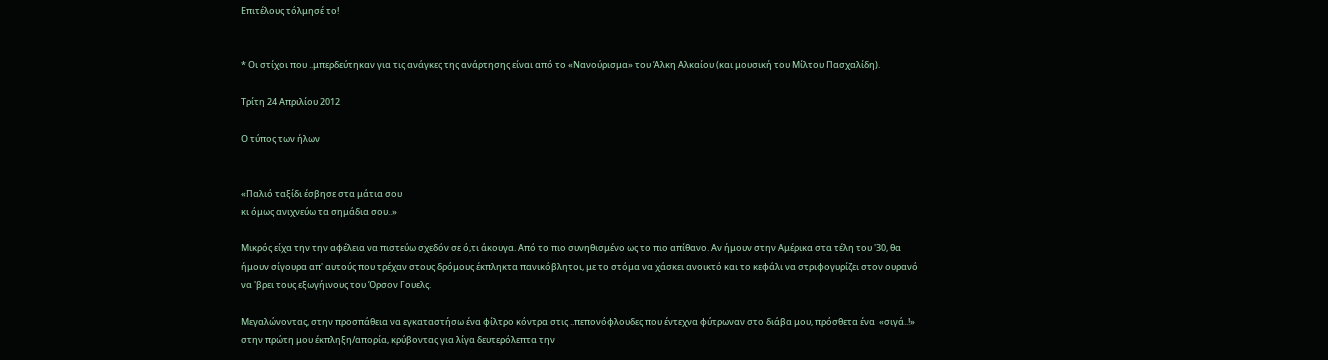Επιτέλους τόλμησέ το!


* Οι στίχοι που ..μπερδεύτηκαν για τις ανάγκες της ανάρτησης είναι από το «Νανούρισμα» του Άλκη Αλκαίου (και μουσική του Μίλτου Πασχαλίδη).

Τρίτη 24 Απριλίου 2012

Ο τύπος των ήλων


«Παλιό ταξίδι έσβησε στα μάτια σου
κι όμως ανιχνεύω τα σημάδια σου..»

Μικρός είχα την την αφέλεια να πιστεύω σχεδόν σε ό,τι άκουγα. Από το πιο συνηθισμένο ως το πιο απίθανο. Αν ήμουν στην Αμέρικα στα τέλη του '30, θα ήμουν σίγουρα απ' αυτούς που τρέχαν στους δρόμους έκπληκτα πανικόβλητοι, με το στόμα να χάσκει ανοικτό και το κεφάλι να στριφογυρίζει στον ουρανό να 'βρει τους εξωγήινους του Όρσον Γουελς.

Μεγαλώνοντας, στην προσπάθεια να εγκαταστήσω ένα φίλτρο κόντρα στις ..πεπονόφλουδες που έντεχνα φύτρωναν στο διάβα μου, πρόσθετα ένα  «σιγά..!» στην πρώτη μου έκπληξη/απορία, κρύβοντας για λίγα δευτερόλεπτα την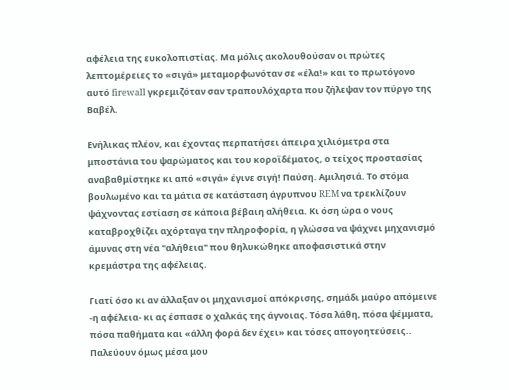αφέλεια της ευκολοπιστίας. Μα μόλις ακολουθούσαν οι πρώτες λεπτομέρειες το «σιγά» μεταμορφωνόταν σε «έλα!» και το πρωτόγονο αυτό firewall γκρεμιζόταν σαν τραπουλόχαρτα που ζήλεψαν τον πύργο της Βαβέλ.

Ενήλικας πλέον, και έχοντας περπατήσει άπειρα χιλιόμετρα στα μποστάνια του ψαρώματος και του κοροϊδέματος, ο τείχος προστασίας αναβαθμίστηκε κι από «σιγά» έγινε σιγή! Παύση. Αμιλησιά. Το στόμα βουλωμένο και τα μάτια σε κατάσταση άγρυπνου REM να τρεκλίζουν ψάχνοντας εστίαση σε κάποια βέβαιη αλήθεια. Κι όση ώρα ο νους καταβροχθίζει αχόρταγα την πληροφορία, η γλώσσα να ψάχνει μηχανισμό άμυνας στη νέα "αλήθεια" που θηλυκώθηκε αποφασιστικά στην κρεμάστρα της αφέλειας.

Γιατί όσο κι αν άλλαξαν οι μηχανισμοί απόκρισης, σημάδι μαύρο απόμεινε -η αφέλεια- κι ας έσπασε ο χαλκάς της άγνοιας. Τόσα λάθη, πόσα ψέμματα, πόσα παθήματα και «άλλη φορά δεν έχει» και τόσες απογοητεύσεις.. Παλεύουν όμως μέσα μου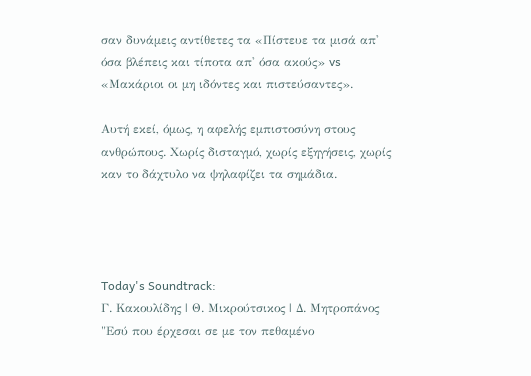σαν δυνάμεις αντίθετες τα «Πίστευε τα μισά απ' όσα βλέπεις και τίποτα απ' όσα ακούς» vs «Μακάριοι οι μη ιδόντες και πιστεύσαντες».

Αυτή εκεί, όμως, η αφελής εμπιστοσύνη στους ανθρώπους. Χωρίς δισταγμό, χωρίς εξηγήσεις, χωρίς καν το δάχτυλο να ψηλαφίζει τα σημάδια.




Today's Soundtrack:
Γ. Κακουλίδης | Θ. Μικρούτσικος | Δ. Μητροπάνος
"Εσύ που έρχεσαι σε με τον πεθαμένο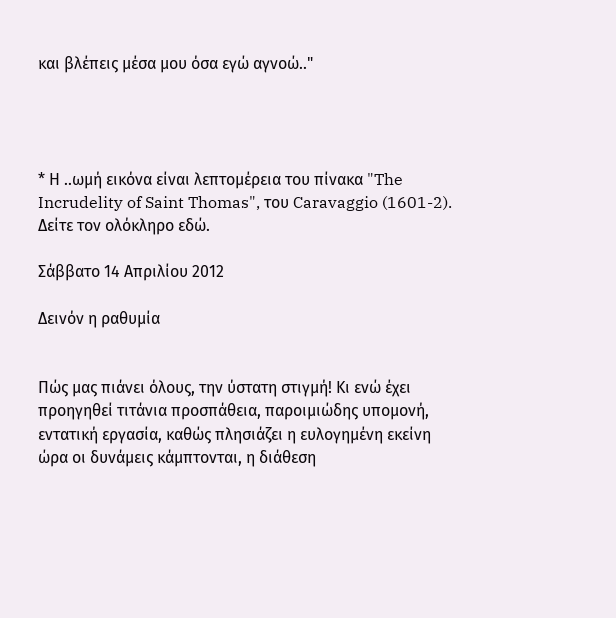και βλέπεις μέσα μου όσα εγώ αγνοώ.."




* Η ..ωμή εικόνα είναι λεπτομέρεια του πίνακα "The Incrudelity of Saint Thomas", του Caravaggio (1601-2). Δείτε τον ολόκληρο εδώ.

Σάββατο 14 Απριλίου 2012

Δεινόν η ραθυμία


Πώς μας πιάνει όλους, την ύστατη στιγμή! Κι ενώ έχει προηγηθεί τιτάνια προσπάθεια, παροιμιώδης υπομονή, εντατική εργασία, καθώς πλησιάζει η ευλογημένη εκείνη ώρα οι δυνάμεις κάμπτονται, η διάθεση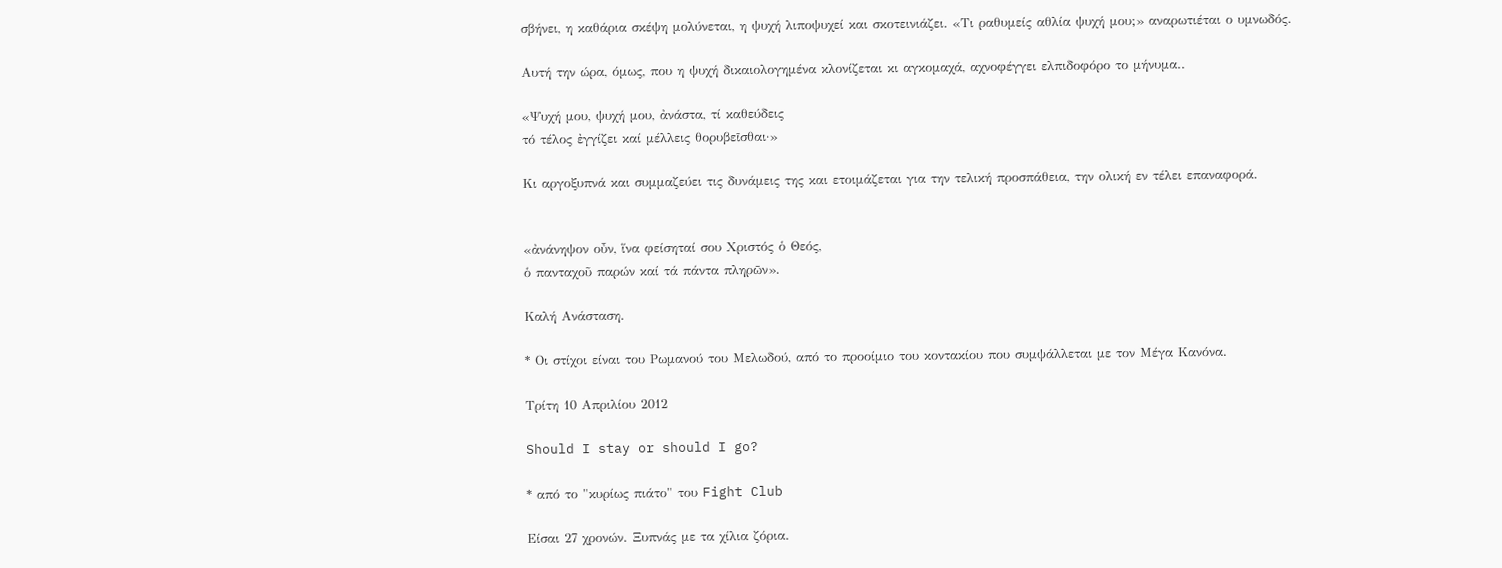σβήνει, η καθάρια σκέψη μολύνεται, η ψυχή λιποψυχεί και σκοτεινιάζει. «Τι ραθυμείς αθλία ψυχή μου;» αναρωτιέται ο υμνωδός.

Αυτή την ώρα, όμως, που η ψυχή δικαιολογημένα κλονίζεται κι αγκομαχά, αχνοφέγγει ελπιδοφόρο το μήνυμα..

«Ψυχή μου, ψυχή μου, ἀνάστα, τί καθεύδεις
τό τέλος ἐγγίζει καί μέλλεις θορυβεῖσθαι·»

Κι αργοξυπνά και συμμαζεύει τις δυνάμεις της και ετοιμάζεται για την τελική προσπάθεια, την ολική εν τέλει επαναφορά.


«ἀνάνηψον οὖν, ἵνα φείσηταί σου Χριστός ὁ Θεός,
ὁ πανταχοῦ παρών καί τά πάντα πληρῶν».

Καλή Ανάσταση.

* Οι στίχοι είναι του Ρωμανού του Μελωδού, από το προοίμιο του κοντακίου που συμψάλλεται με τον Μέγα Κανόνα.

Τρίτη 10 Απριλίου 2012

Should I stay or should I go?

* από το "κυρίως πιάτο" του Fight Club

Είσαι 27 χρονών. Ξυπνάς με τα χίλια ζόρια.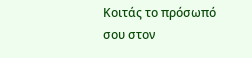Κοιτάς το πρόσωπό σου στον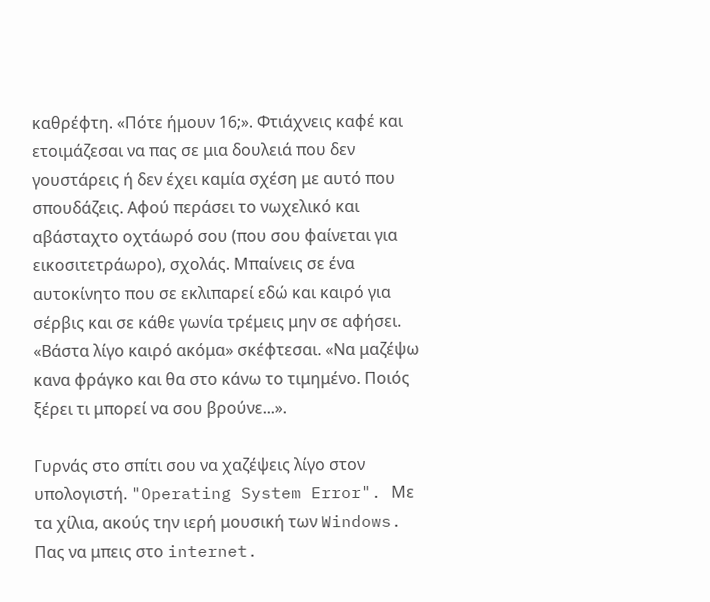καθρέφτη. «Πότε ήμουν 16;». Φτιάχνεις καφέ και ετοιμάζεσαι να πας σε μια δουλειά που δεν γουστάρεις ή δεν έχει καμία σχέση με αυτό που σπουδάζεις. Αφού περάσει το νωχελικό και αβάσταχτο οχτάωρό σου (που σου φαίνεται για εικοσιτετράωρο), σχολάς. Μπαίνεις σε ένα αυτοκίνητο που σε εκλιπαρεί εδώ και καιρό για σέρβις και σε κάθε γωνία τρέμεις μην σε αφήσει. «Βάστα λίγο καιρό ακόμα» σκέφτεσαι. «Να μαζέψω κανα φράγκο και θα στο κάνω το τιμημένο. Ποιός ξέρει τι μπορεί να σου βρούνε...».

Γυρνάς στο σπίτι σου να χαζέψεις λίγο στον υπολογιστή. "Operating System Error". Με τα χίλια, ακούς την ιερή μουσική των Windows. Πας να μπεις στο internet.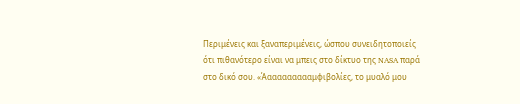Περιμένεις και ξαναπεριμένεις, ώσπου συνειδητοποιείς ότι πιθανότερο είναι να μπεις στο δίκτυο της NASA παρά στο δικό σου. «Άαααααααααμφιβολίες, το μυαλό μου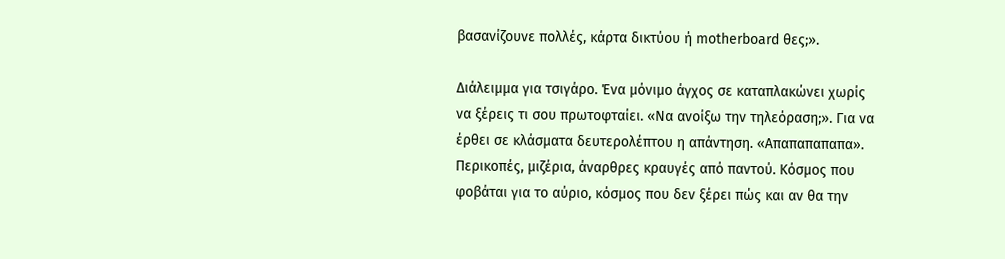βασανίζουνε πολλές, κάρτα δικτύου ή motherboard θες;».

Διάλειμμα για τσιγάρο. Ένα μόνιμο άγχος σε καταπλακώνει χωρίς να ξέρεις τι σου πρωτοφταίει. «Να ανοίξω την τηλεόραση;». Για να έρθει σε κλάσματα δευτερολέπτου η απάντηση. «Απαπαπαπαπα». Περικοπές, μιζέρια, άναρθρες κραυγές από παντού. Κόσμος που φοβάται για το αύριο, κόσμος που δεν ξέρει πώς και αν θα την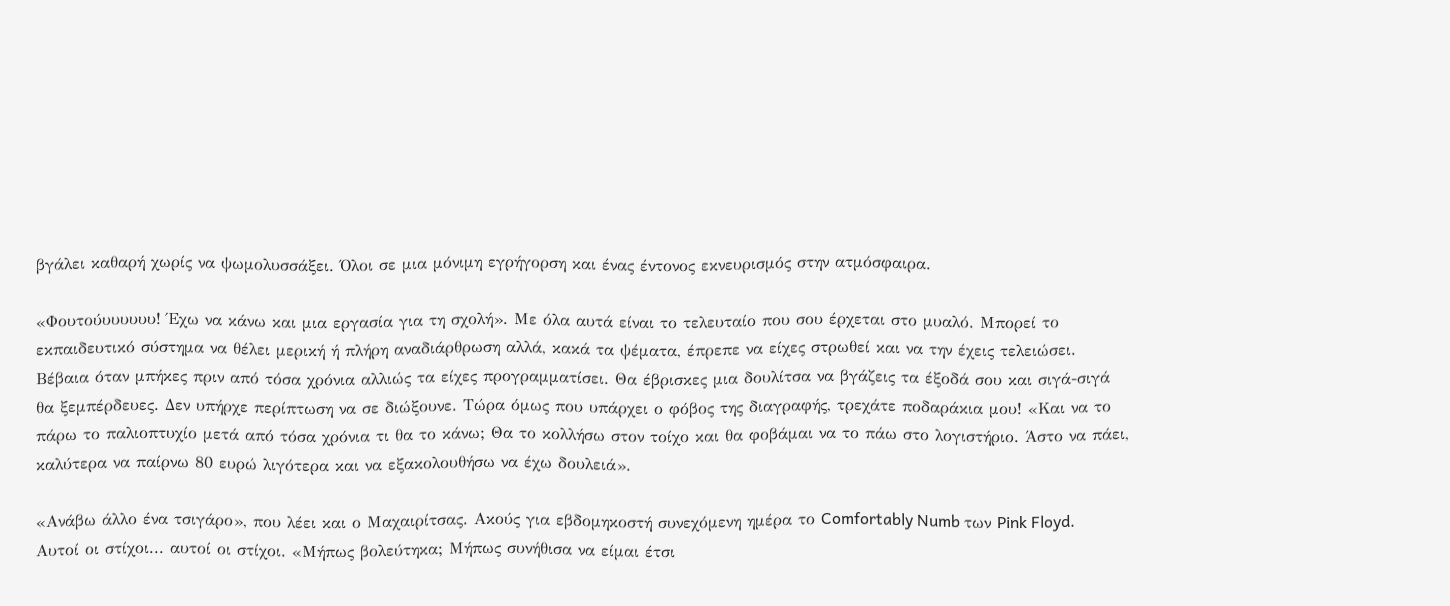βγάλει καθαρή χωρίς να ψωμολυσσάξει. Όλοι σε μια μόνιμη εγρήγορση και ένας έντονος εκνευρισμός στην ατμόσφαιρα.

«Φουτούυυυυυυ! Έχω να κάνω και μια εργασία για τη σχολή». Με όλα αυτά είναι το τελευταίο που σου έρχεται στο μυαλό. Μπορεί το εκπαιδευτικό σύστημα να θέλει μερική ή πλήρη αναδιάρθρωση αλλά, κακά τα ψέματα, έπρεπε να είχες στρωθεί και να την έχεις τελειώσει. Βέβαια όταν μπήκες πριν από τόσα χρόνια αλλιώς τα είχες προγραμματίσει. Θα έβρισκες μια δουλίτσα να βγάζεις τα έξοδά σου και σιγά-σιγά θα ξεμπέρδευες. Δεν υπήρχε περίπτωση να σε διώξουνε. Τώρα όμως που υπάρχει ο φόβος της διαγραφής, τρεχάτε ποδαράκια μου! «Και να το πάρω το παλιοπτυχίο μετά από τόσα χρόνια τι θα το κάνω; Θα το κολλήσω στον τοίχο και θα φοβάμαι να το πάω στο λογιστήριο. Άστο να πάει, καλύτερα να παίρνω 80 ευρώ λιγότερα και να εξακολουθήσω να έχω δουλειά».

«Ανάβω άλλο ένα τσιγάρο», που λέει και ο Μαχαιρίτσας. Ακούς για εβδομηκοστή συνεχόμενη ημέρα το Comfortably Numb των Pink Floyd. Αυτοί οι στίχοι... αυτοί οι στίχοι. «Μήπως βολεύτηκα; Μήπως συνήθισα να είμαι έτσι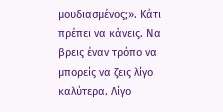μουδιασμένος;». Κάτι πρέπει να κάνεις. Να βρεις έναν τρόπο να μπορείς να ζεις λίγο καλύτερα. Λίγο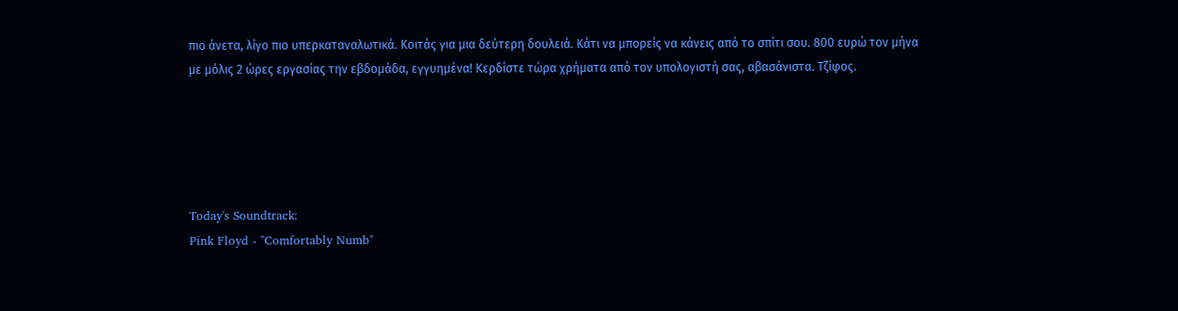πιο άνετα, λίγο πιο υπερκαταναλωτικά. Κοιτάς για μια δεύτερη δουλειά. Κάτι να μπορείς να κάνεις από το σπίτι σου. 800 ευρώ τον μήνα με μόλις 2 ώρες εργασίας την εβδομάδα, εγγυημένα! Κερδίστε τώρα χρήματα από τον υπολογιστή σας, αβασάνιστα. Τζίφος.





Today's Soundtrack:
Pink Floyd - "Comfortably Numb"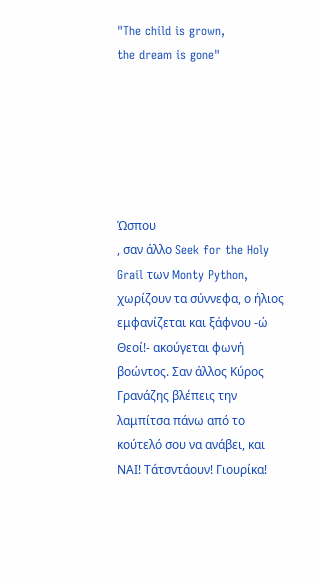"The child is grown,
the dream is gone"






Ώσπου
, σαν άλλο Seek for the Holy Grail των Monty Python, χωρίζουν τα σύννεφα, ο ήλιος εμφανίζεται και ξάφνου -ώ Θεοί!- ακούγεται φωνή βοώντος. Σαν άλλος Κύρος Γρανάζης βλέπεις την λαμπίτσα πάνω από το κούτελό σου να ανάβει, και ΝΑΙ! Τάτσντάουν! Γιουρίκα!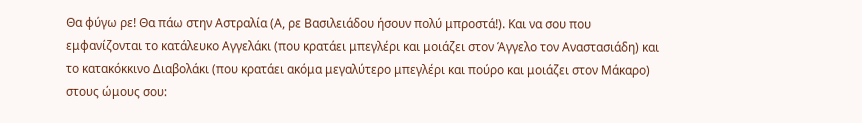Θα φύγω ρε! Θα πάω στην Αστραλία (Α, ρε Βασιλειάδου ήσουν πολύ μπροστά!). Και να σου που εμφανίζονται το κατάλευκο Αγγελάκι (που κρατάει μπεγλέρι και μοιάζει στον Άγγελο τον Αναστασιάδη) και το κατακόκκινο Διαβολάκι (που κρατάει ακόμα μεγαλύτερο μπεγλέρι και πούρο και μοιάζει στον Μάκαρο) στους ώμους σου: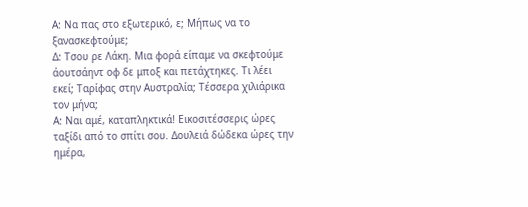Α: Να πας στο εξωτερικό, ε; Μήπως να το ξανασκεφτούμε;
Δ: Τσου ρε Λάκη. Μια φορά είπαμε να σκεφτούμε άουτσάηντ οφ δε μποξ και πετάχτηκες. Τι λέει εκεί; Ταρίφας στην Αυστραλία; Τέσσερα χιλιάρικα τον μήνα;
Α: Ναι αμέ, καταπληκτικά! Εικοσιτέσσερις ώρες ταξίδι από το σπίτι σου. Δουλειά δώδεκα ώρες την ημέρα,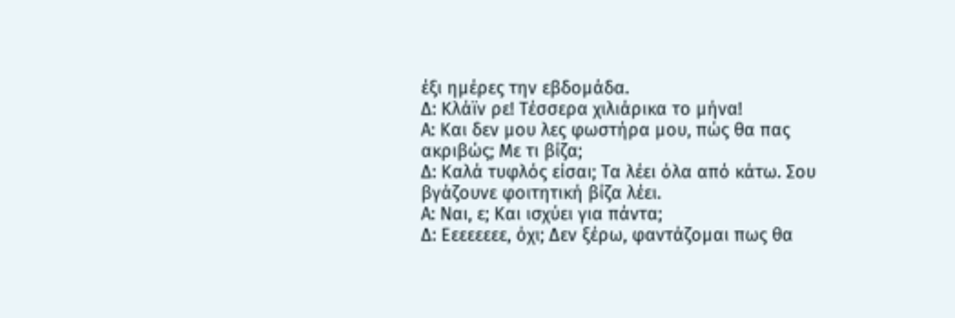έξι ημέρες την εβδομάδα.
Δ: Κλάϊν ρε! Τέσσερα χιλιάρικα το μήνα!
Α: Και δεν μου λες φωστήρα μου, πώς θα πας ακριβώς; Με τι βίζα;
Δ: Καλά τυφλός είσαι; Τα λέει όλα από κάτω. Σου βγάζουνε φοιτητική βίζα λέει.
Α: Ναι, ε; Και ισχύει για πάντα;
Δ: Εεεεεεεε, όχι; Δεν ξέρω, φαντάζομαι πως θα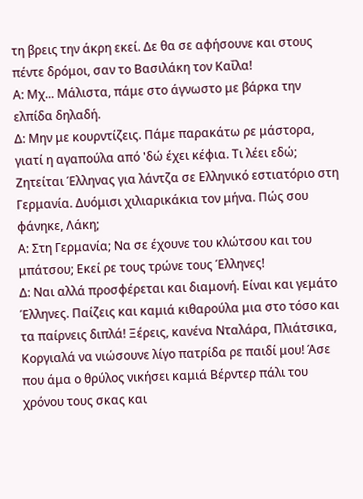τη βρεις την άκρη εκεί. Δε θα σε αφήσουνε και στους πέντε δρόμοι, σαν το Βασιλάκη τον Καΐλα!
Α: Μχ... Μάλιστα, πάμε στο άγνωστο με βάρκα την ελπίδα δηλαδή.
Δ: Μην με κουρντίζεις. Πάμε παρακάτω ρε μάστορα, γιατί η αγαπούλα από 'δώ έχει κέφια. Τι λέει εδώ; Ζητείται Έλληνας για λάντζα σε Ελληνικό εστιατόριο στη Γερμανία. Δυόμισι χιλιαρικάκια τον μήνα. Πώς σου φάνηκε, Λάκη;
Α: Στη Γερμανία; Να σε έχουνε του κλώτσου και του μπάτσου; Εκεί ρε τους τρώνε τους Έλληνες!
Δ: Ναι αλλά προσφέρεται και διαμονή. Είναι και γεμάτο Έλληνες. Παίζεις και καμιά κιθαρούλα μια στο τόσο και τα παίρνεις διπλά! Ξέρεις, κανένα Νταλάρα, Πλιάτσικα, Κοργιαλά να νιώσουνε λίγο πατρίδα ρε παιδί μου! Άσε που άμα ο θρύλος νικήσει καμιά Βέρντερ πάλι του χρόνου τους σκας και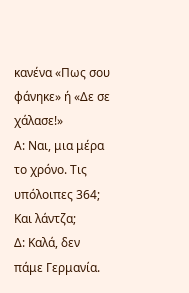κανένα «Πως σου φάνηκε» ή «Δε σε χάλασε!»
Α: Ναι, μια μέρα το χρόνο. Τις υπόλοιπες 364; Και λάντζα;
Δ: Καλά, δεν πάμε Γερμανία.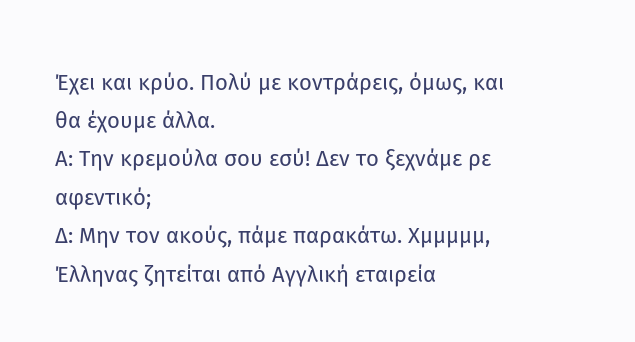Έχει και κρύο. Πολύ με κοντράρεις, όμως, και θα έχουμε άλλα.
Α: Την κρεμούλα σου εσύ! Δεν το ξεχνάμε ρε αφεντικό;
Δ: Μην τον ακούς, πάμε παρακάτω. Χμμμμμ, Έλληνας ζητείται από Αγγλική εταιρεία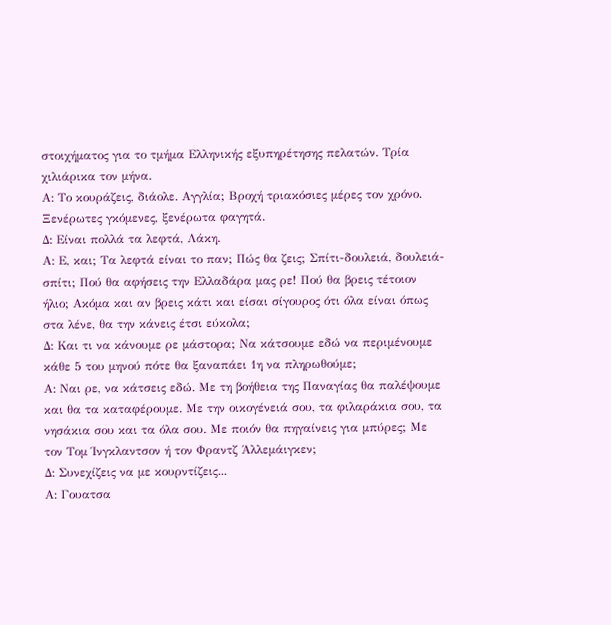στοιχήματος για το τμήμα Ελληνικής εξυπηρέτησης πελατών. Τρία χιλιάρικα τον μήνα.
Α: Το κουράζεις, διάολε. Αγγλία; Βροχή τριακόσιες μέρες τον χρόνο. Ξενέρωτες γκόμενες, ξενέρωτα φαγητά.
Δ: Είναι πολλά τα λεφτά, Λάκη.
Α: Ε, και; Τα λεφτά είναι το παν; Πώς θα ζεις; Σπίτι-δουλειά, δουλειά-σπίτι; Πού θα αφήσεις την Ελλαδάρα μας ρε! Πού θα βρεις τέτοιον ήλιο; Ακόμα και αν βρεις κάτι και είσαι σίγουρος ότι όλα είναι όπως στα λένε, θα την κάνεις έτσι εύκολα;
Δ: Και τι να κάνουμε ρε μάστορα; Να κάτσουμε εδώ να περιμένουμε κάθε 5 του μηνού πότε θα ξαναπάει 1η να πληρωθούμε;
Α: Ναι ρε, να κάτσεις εδώ. Με τη βοήθεια της Παναγίας θα παλέψουμε και θα τα καταφέρουμε. Με την οικογένειά σου, τα φιλαράκια σου, τα νησάκια σου και τα όλα σου. Με ποιόν θα πηγαίνεις για μπύρες; Με τον Τομ Ίνγκλαντσον ή τον Φραντζ Άλλεμάιγκεν;
Δ: Συνεχίζεις να με κουρντίζεις...
Α: Γουατσα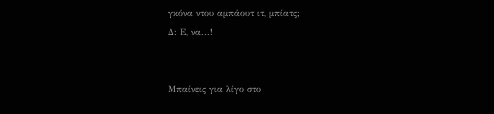γκόνα ντου αμπάουτ ιτ, μπίατς;
Δ: Ε, να...!


Μπαίνεις για λίγο στο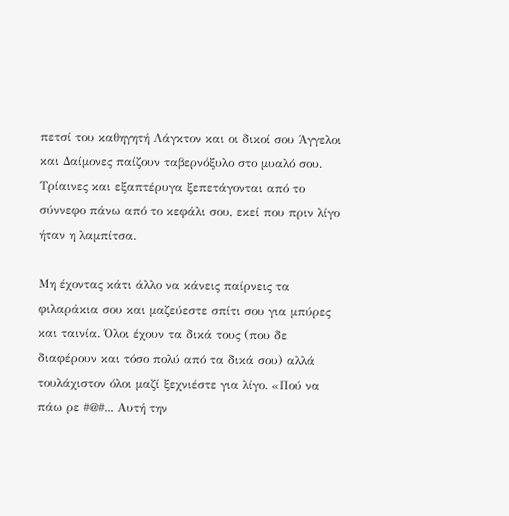πετσί του καθηγητή Λάγκτον και οι δικοί σου Άγγελοι και Δαίμονες παίζουν ταβερνόξυλο στο μυαλό σου. Τρίαινες και εξαπτέρυγα ξεπετάγονται από το σύννεφο πάνω από το κεφάλι σου, εκεί που πριν λίγο ήταν η λαμπίτσα.

Μη έχοντας κάτι άλλο να κάνεις παίρνεις τα φιλαράκια σου και μαζεύεστε σπίτι σου για μπύρες και ταινία. Όλοι έχουν τα δικά τους (που δε διαφέρουν και τόσο πολύ από τα δικά σου) αλλά τουλάχιστον όλοι μαζί ξεχνιέστε για λίγο. «Πού να πάω ρε #@#... Αυτή την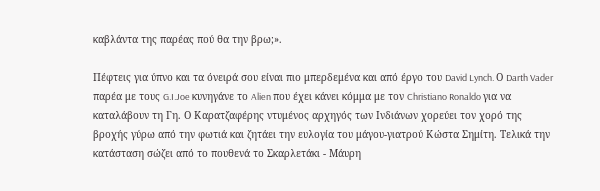καβλάντα της παρέας πού θα την βρω;».

Πέφτεις για ύπνο και τα όνειρά σου είναι πιο μπερδεμένα και από έργο του David Lynch. Ο Darth Vader παρέα με τους G.I.Joe κυνηγάνε το Alien που έχει κάνει κόμμα με τον Christiano Ronaldo για να καταλάβουν τη Γη. Ο Καρατζαφέρης ντυμένος αρχηγός των Ινδιάνων χορεύει τον χορό της βροχής γύρω από την φωτιά και ζητάει την ευλογία του μάγου-γιατρού Κώστα Σημίτη. Τελικά την κατάσταση σώζει από το πουθενά το Σκαρλετάκι - Μάυρη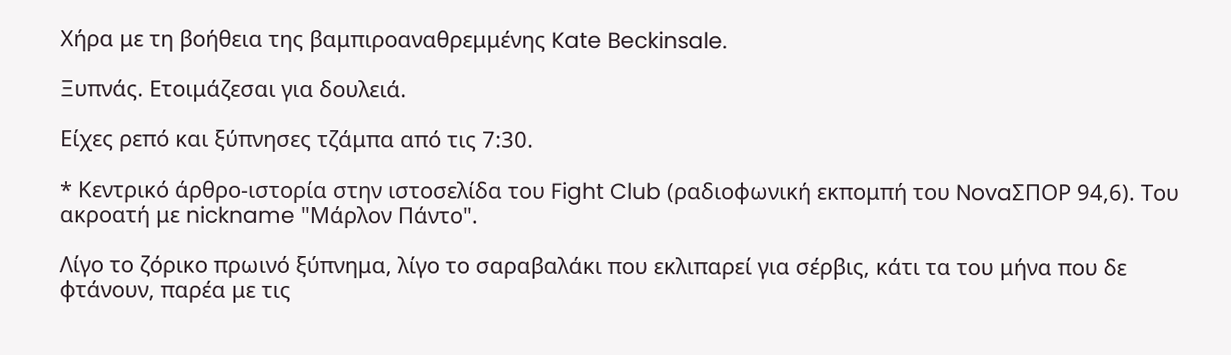Χήρα με τη βοήθεια της βαμπιροαναθρεμμένης Kate Beckinsale.

Ξυπνάς. Ετοιμάζεσαι για δουλειά.

Είχες ρεπό και ξύπνησες τζάμπα από τις 7:30.

* Κεντρικό άρθρο-ιστορία στην ιστοσελίδα του Fight Club (ραδιοφωνική εκπομπή του NovaΣΠΟΡ 94,6). Του ακροατή με nickname "Μάρλον Πάντο".

Λίγο το ζόρικο πρωινό ξύπνημα, λίγο το σαραβαλάκι που εκλιπαρεί για σέρβις, κάτι τα του μήνα που δε φτάνουν, παρέα με τις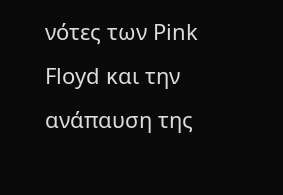νότες των Pink Floyd και την ανάπαυση της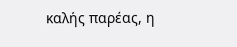καλής παρέας, η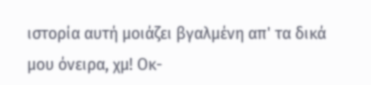ιστορία αυτή μοιάζει βγαλμένη απ' τα δικά μου όνειρα, χμ! Οκ-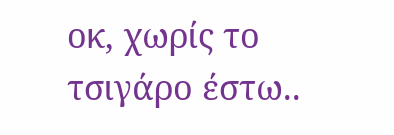οκ, χωρίς το τσιγάρο έστω..